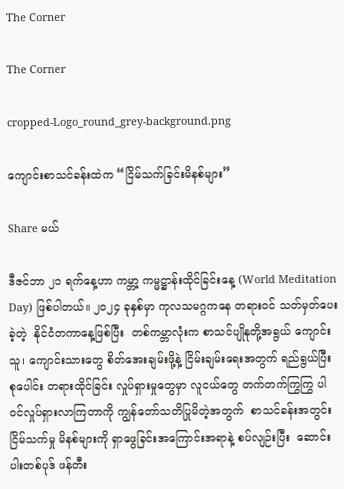The Corner

The Corner

cropped-Logo_round_grey-background.png

ကျောင်းစာသင်ခန်းထဲက “ငြိမ်သက်ခြင်းမိနစ်များ”

Share မယ်

ဒီဇင်ဘာ ၂၁ ရက်နေ့ဟာ ကမ္ဘာ့ ကမ္မဋ္ဌာန်းထိုင်ခြင်းနေ့ (World Meditation Day) ဖြစ်ပါတယ်။ ၂၀၂၄ ခုနှစ်မှာ ကုလသမဂ္ဂကနေ တရားဝင် သတ်မှတ်ပေးခဲ့တဲ့  နိုင်ငံတကာနေ့ဖြစ်ပြီး  တစ်ကမ္ဘာလုံးက စာသင်ပျိုနုတို့အရွယ် ကျောင်းသူ၊ ကျောင်းသားတွေ စိတ်အေးချမ်းဖို့နဲ့ ငြိမ်းချမ်းရေးအတွက် ရည်ရွယ်ပြီး စုပေါင်း တရားထိုင်ခြင်း လှုပ်ရှားမှုတွေမှာ လူငယ်တွေ တက်တက်ကြွကြွ ပါဝင်လှုပ်ရှားလာကြတာကို ကျွန်တော်သတိပြုမိတဲ့အတွက်  စာသင်ခန်းအတွင်း ငြိမ်သက်မှု မိနစ်များကို ရှာဖွေခြင်းအကြောင်းအရာနဲ့ စပ်လျဉ်းပြီး  ဆောင်းပါးတစ်ပုဒ် ဖန်တီး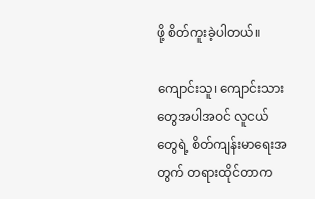ဖို့ စိတ်ကူးခဲ့ပါတယ်။

ကျောင်းသူ၊ ကျောင်းသားတွေအပါအဝင် လူငယ်တွေရဲ့ စိတ်ကျန်းမာရေးအတွက် တရားထိုင်တာက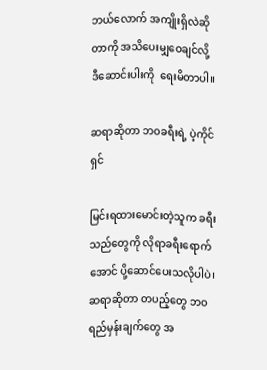ဘယ်လောက် အကျိုးရှိလဲဆိုတာကို အသိပေးမျှဝေချင်လို့  ဒီဆောင်းပါးကို  ရေးမိတာပါ။

ဆရာဆိုတာ ဘဝခရီးရဲ့ ပဲ့ကိုင်ရှင်

မြင်းရထားမောင်းတဲ့သူက ခရီးသည်တွေကို လိုရာခရီးရောက်အောင် ပို့ဆောင်ပေးသလိုပါပဲ၊ ဆရာဆိုတာ တပည့်တွေ ဘဝရည်မှန်းချက်တွေ အ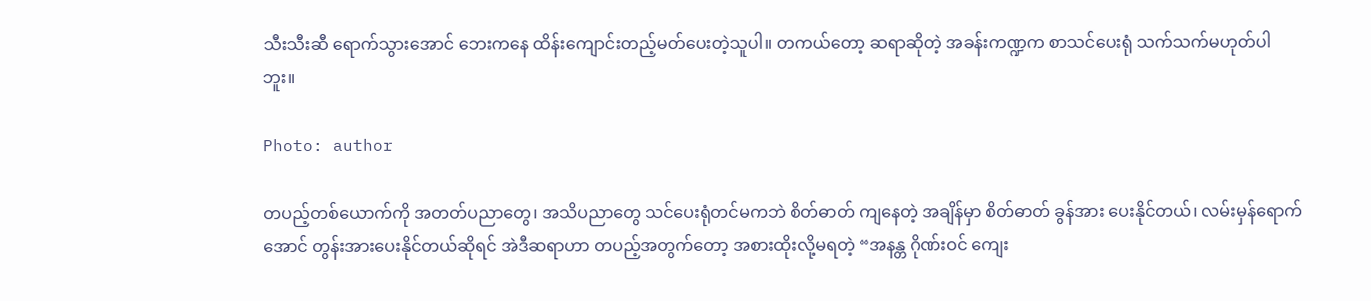သီးသီးဆီ ရောက်သွားအောင် ဘေးကနေ ထိန်းကျောင်းတည့်မတ်ပေးတဲ့သူပါ။ တကယ်တော့ ဆရာဆိုတဲ့ အခန်းကဏ္ဍက စာသင်ပေးရုံ သက်သက်မဟုတ်ပါဘူး။

Photo: author

တပည့်တစ်ယောက်ကို အတတ်ပညာတွေ၊ အသိပညာတွေ သင်ပေးရုံတင်မကဘဲ စိတ်ဓာတ် ကျနေတဲ့ အချိန်မှာ စိတ်ဓာတ် ခွန်အား ပေးနိုင်တယ်၊ လမ်းမှန်ရောက်အောင် တွန်းအားပေးနိုင်တယ်ဆိုရင် အဲဒီဆရာဟာ တပည့်အတွက်တော့ အစားထိုးလို့မရတဲ့ “အနန္တ ဂိုဏ်းဝင် ကျေး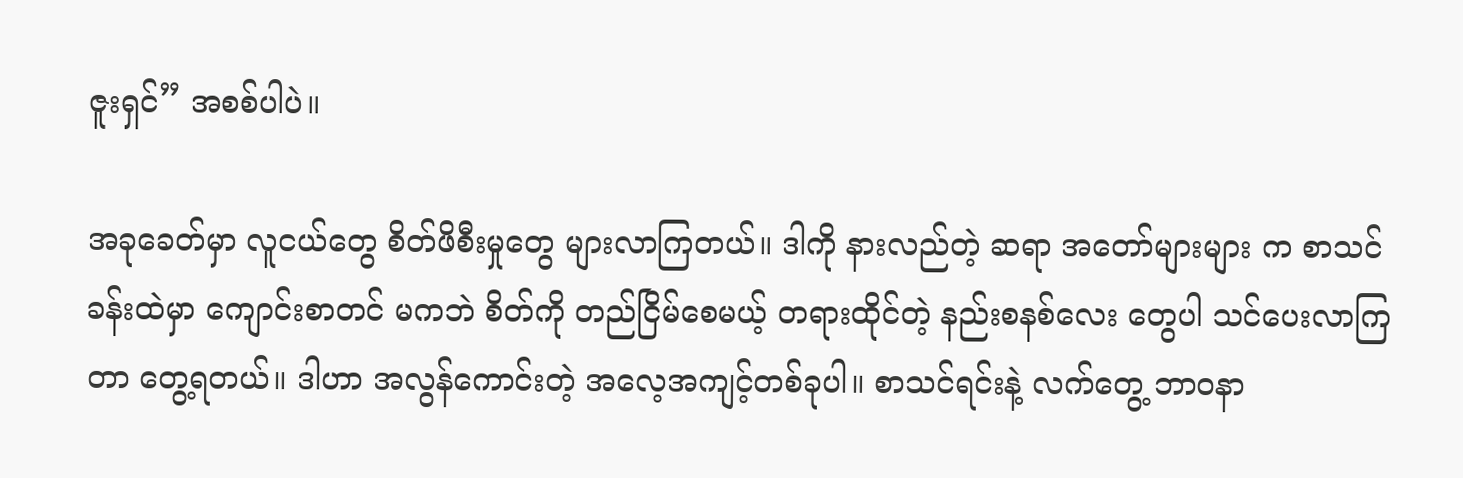ဇူးရှင်” အစစ်ပါပဲ။

အခုခေတ်မှာ လူငယ်တွေ စိတ်ဖိစီးမှုတွေ များလာကြတယ်။ ဒါကို နားလည်တဲ့ ဆရာ အတော်များများ က စာသင်ခန်းထဲမှာ ကျောင်းစာတင် မကဘဲ စိတ်ကို တည်ငြိမ်စေမယ့် တရားထိုင်တဲ့ နည်းစနစ်လေး တွေပါ သင်ပေးလာကြတာ တွေ့ရတယ်။ ဒါဟာ အလွန်ကောင်းတဲ့ အလေ့အကျင့်တစ်ခုပါ။ စာသင်ရင်းနဲ့ လက်တွေ့ ဘာဝနာ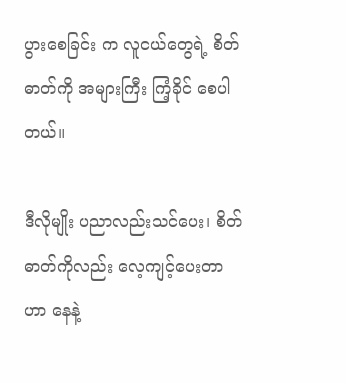ပွားစေခြင်း က လူငယ်တွေရဲ့ စိတ်ဓာတ်ကို အများကြီး ကြံ့ခိုင် စေပါတယ်။

ဒီလိုမျိုး ပညာလည်းသင်ပေး၊ စိတ်ဓာတ်ကိုလည်း လေ့ကျင့်ပေးတာဟာ နေနဲ့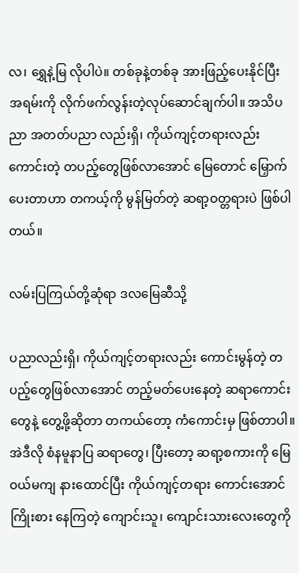လ၊ ရွှေနဲ့မြ လိုပါပဲ။ တစ်ခုနဲ့တစ်ခု အားဖြည့်ပေးနိုင်ပြီး အရမ်းကို လိုက်ဖက်လွန်းတဲ့လုပ်ဆောင်ချက်ပါ။ အသိပညာ အတတ်ပညာ လည်းရှိ၊ ကိုယ်ကျင့်တရားလည်း ကောင်းတဲ့ တပည့်တွေဖြစ်လာအောင် မြေတောင် မြှောက်ပေးတာဟာ တကယ့်ကို မွန်မြတ်တဲ့ ဆရာ့ဝတ္တရားပဲ ဖြစ်ပါတယ်။

လမ်းပြကြယ်တို့ဆုံရာ ဒလမြေဆီသို့

ပညာလည်းရှိ၊ ကိုယ်ကျင့်တရားလည်း ကောင်းမွန်တဲ့ တပည့်တွေဖြစ်လာအောင် တည့်မတ်ပေးနေတဲ့ ဆရာကောင်းတွေနဲ့ တွေ့ဖို့ဆိုတာ တကယ်တော့ ကံကောင်းမှ ဖြစ်တာပါ။ အဲဒီလို စံနမူနာပြ ဆရာတွေ၊ ပြီးတော့ ဆရာ့စကားကို မြေဝယ်မကျ နားထောင်ပြီး ကိုယ်ကျင့်တရား ကောင်းအောင် ကြိုးစား နေကြတဲ့ ကျောင်းသူ၊ ကျောင်းသားလေးတွေကို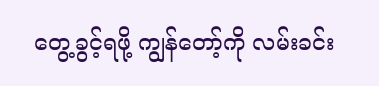တွေ့ခွင့်ရဖို့ ကျွန်တော့်ကို လမ်းခင်း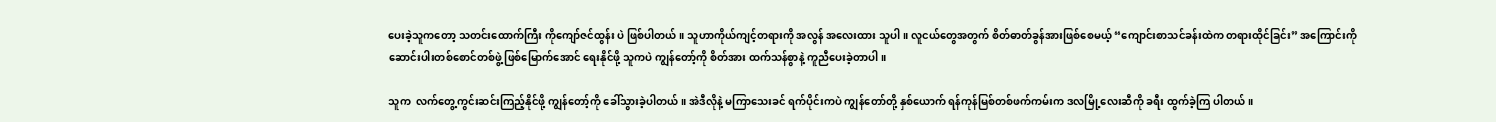ပေးခဲ့သူကတော့ သတင်းထောက်ကြီး ကိုကျော်ဇင်ထွန်း ပဲ ဖြစ်ပါတယ်။ သူဟာကိုယ်ကျင့်တရားကို အလွန် အလေးထား သူပါ။ လူငယ်တွေအတွက် စိတ်ဓာတ်ခွန်အားဖြစ်စေမယ့် “ကျောင်းစာသင်ခန်းထဲက တရားထိုင်ခြင်း” အကြောင်းကို ဆောင်းပါးတစ်စောင်တစ်ဖွဲ့ ဖြစ်မြောက်အောင် ရေးနိုင်ဖို့ သူကပဲ ကျွန်တော့်ကို စိတ်အား ထက်သန်စွာနဲ့ ကူညီပေးခဲ့တာပါ။

သူက  လက်တွေ့ကွင်းဆင်းကြည့်နိုင်ဖို့ ကျွန်တော့်ကို ခေါ်သွားခဲ့ပါတယ်။ အဲဒီလိုနဲ့ မကြာသေးခင် ရက်ပိုင်းကပဲ ကျွန်တော်တို့ နှစ်ယောက် ရန်ကုန်မြစ်တစ်ဖက်ကမ်းက ဒလမြို့လေးဆီကို ခရီး ထွက်ခဲ့ကြ ပါတယ်။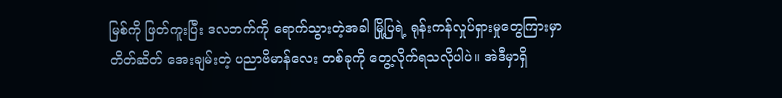မြစ်ကို ဖြတ်ကူးပြီး ဒလဘက်ကို ရောက်သွားတဲ့အခါ မြို့ပြရဲ့ ရုန်းကန်လှုပ်ရှားမှုတွေကြားမှာ တိတ်ဆိတ် အေးချမ်းတဲ့ ပညာဗိမာန်လေး တစ်ခုကို တွေ့လိုက်ရသလိုပါပဲ။ အဲဒီမှာရှိ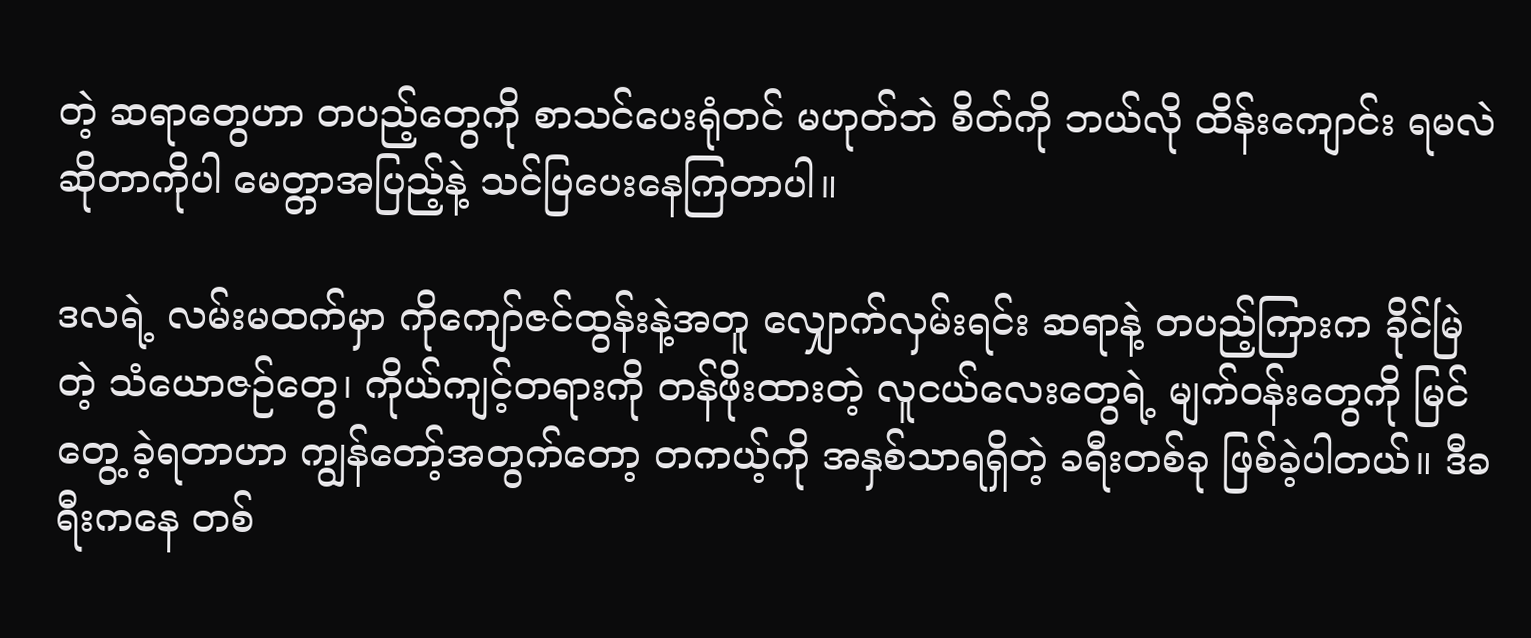တဲ့ ဆရာတွေဟာ တပည့်တွေကို စာသင်ပေးရုံတင် မဟုတ်ဘဲ စိတ်ကို ဘယ်လို ထိန်းကျောင်း ရမလဲဆိုတာကိုပါ မေတ္တာအပြည့်နဲ့ သင်ပြပေးနေကြတာပါ။

ဒလရဲ့ လမ်းမထက်မှာ ကိုကျော်ဇင်ထွန်းနဲ့အတူ လျှောက်လှမ်းရင်း ဆရာနဲ့ တပည့်ကြားက ခိုင်မြဲတဲ့ သံယောဇဉ်တွေ၊ ကိုယ်ကျင့်တရားကို တန်ဖိုးထားတဲ့ လူငယ်လေးတွေရဲ့ မျက်ဝန်းတွေကို မြင်တွေ့ ခဲ့ရတာဟာ ကျွန်တော့်အတွက်တော့ တကယ့်ကို အနှစ်သာရရှိတဲ့ ခရီးတစ်ခု ဖြစ်ခဲ့ပါတယ်။ ဒီခရီးကနေ တစ်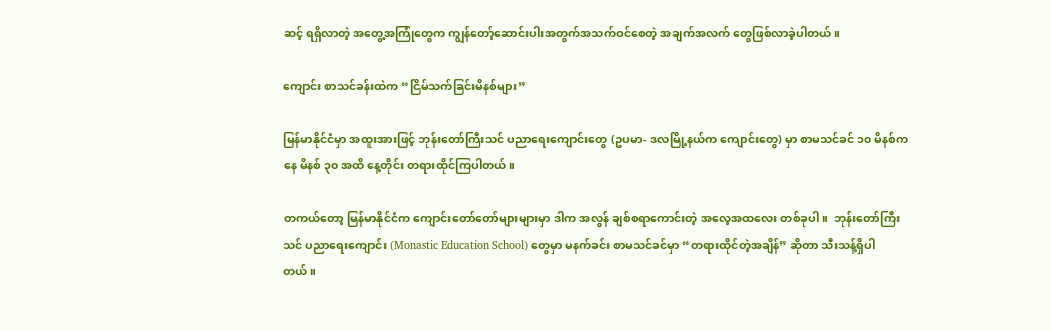ဆင့် ရရှိလာတဲ့ အတွေ့အကြုံတွေက ကျွန်တော့်ဆောင်းပါးအတွက်အသက်ဝင်စေတဲ့ အချက်အလက် တွေဖြစ်လာခဲ့ပါတယ်။

ကျောင်း စာသင်ခန်းထဲက “ငြိမ်သက်ခြင်းမိနစ်များ”

မြန်မာနိုင်ငံမှာ အထူးအားဖြင့် ဘုန်းတော်ကြီးသင် ပညာရေးကျောင်းတွေ (ဥပမာ- ဒလမြို့နယ်က ကျောင်းတွေ) မှာ စာမသင်ခင် ၁၀ မိနစ်ကနေ မိနစ် ၃၀ အထိ နေ့တိုင်း တရားထိုင်ကြပါတယ်။

တကယ်တော့ မြန်မာနိုင်ငံက ကျောင်းတော်တော်များများမှာ ဒါက အလွန် ချစ်စရာကောင်းတဲ့ အလေ့အထလေး တစ်ခုပါ။  ဘုန်းတော်ကြီးသင် ပညာရေးကျောင်း (Monastic Education School) တွေမှာ မနက်ခင်း စာမသင်ခင်မှာ “တရားထိုင်တဲ့အချိန်” ဆိုတာ သီးသန့်ရှိပါတယ်။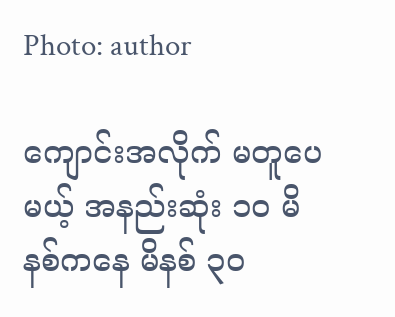Photo: author

ကျောင်းအလိုက် မတူပေမယ့် အနည်းဆုံး ၁၀ မိနစ်ကနေ မိနစ် ၃၀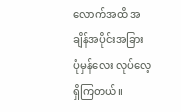လောက်အထိ အချိန်အပိုင်းအခြား  ပုံမှန်လေး လုပ်လေ့ရှိကြတယ်။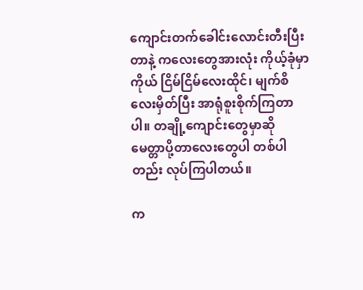ကျောင်းတက်ခေါင်းလောင်းတီးပြီးတာနဲ့ ကလေးတွေအားလုံး ကိုယ့်ခုံမှာကိုယ် ငြိမ်ငြိမ်လေးထိုင်၊ မျက်စိလေးမှိတ်ပြီး အာရုံစူးစိုက်ကြတာပါ။ တချို့ကျောင်းတွေမှာဆို မေတ္တာပို့တာလေးတွေပါ တစ်ပါတည်း လုပ်ကြပါတယ်။

က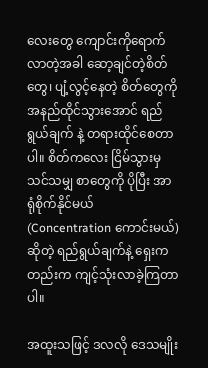လေးတွေ ကျောင်းကိုရောက်လာတဲ့အခါ ဆော့ချင်တဲ့စိတ်တွေ၊ ပျံ့လွင့်နေတဲ့ စိတ်တွေကို အနည်ထိုင်သွားအောင် ရည်ရွယ်ချက် နဲ့ တရားထိုင်စေတာပါ။ စိတ်ကလေး ငြိမ်သွားမှ သင်သမျှ စာတွေကို ပိုပြီး အာရုံစိုက်နိုင်မယ် (Concentration ကောင်းမယ်) ဆိုတဲ့ ရည်ရွယ်ချက်နဲ့ ရှေးကတည်းက ကျင့်သုံးလာခဲ့ကြတာပါ။

အထူးသဖြင့် ဒလလို ဒေသမျိုး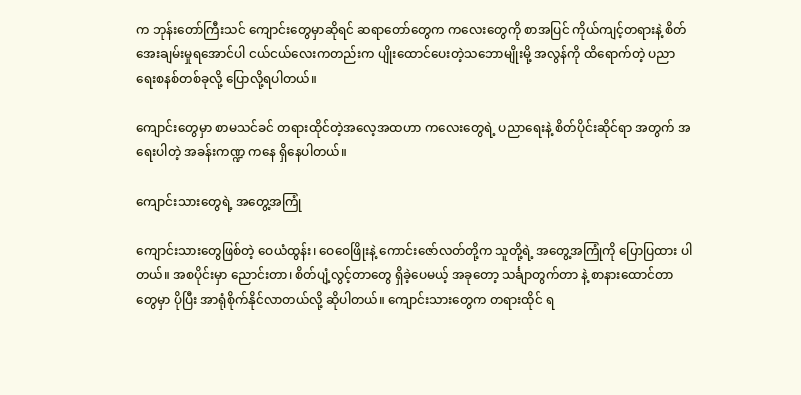က ဘုန်းတော်ကြီးသင် ကျောင်းတွေမှာဆိုရင် ဆရာတော်တွေက ကလေးတွေကို စာအပြင် ကိုယ်ကျင့်တရားနဲ့ စိတ်အေးချမ်းမှုရအောင်ပါ ငယ်ငယ်လေးကတည်းက ပျိုးထောင်ပေးတဲ့သဘောမျိုးမို့ အလွန်ကို ထိရောက်တဲ့ ပညာရေးစနစ်တစ်ခုလို့ ပြောလို့ရပါတယ်။

ကျောင်းတွေမှာ စာမသင်ခင် တရားထိုင်တဲ့အလေ့အထဟာ ကလေးတွေရဲ့ ပညာရေးနဲ့ စိတ်ပိုင်းဆိုင်ရာ အတွက် အရေးပါတဲ့ အခန်းကဏ္ဍ ကနေ ရှိနေပါတယ်။

ကျောင်းသားတွေရဲ့ အတွေ့အကြုံ

ကျောင်းသားတွေဖြစ်တဲ့ ဝေယံထွန်း၊ ဝေဝေဖြိုးနဲ့ ကောင်းဇော်လတ်တို့က သူတို့ရဲ့ အတွေ့အကြုံကို ပြောပြထား ပါတယ်။ အစပိုင်းမှာ ညောင်းတာ၊ စိတ်ပျံ့လွင့်တာတွေ ရှိခဲ့ပေမယ့် အခုတော့ သင်္ချာတွက်တာ နဲ့ စာနားထောင်တာတွေမှာ ပိုပြီး အာရုံစိုက်နိုင်လာတယ်လို့ ဆိုပါတယ်။ ကျောင်းသားတွေက တရားထိုင် ရ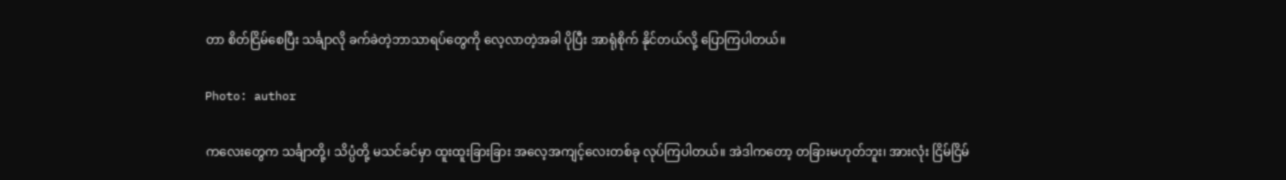တာ စိတ်ငြိမ်စေပြီး သင်္ချာလို ခက်ခဲတဲ့ဘာသာရပ်တွေကို လေ့လာတဲ့အခါ ပိုပြီး အာရုံစိုက် နိုင်တယ်လို့ ပြောကြပါတယ်။

Photo: author

ကလေးတွေက သင်္ချာတို့၊ သိပ္ပံတို့ မသင်ခင်မှာ ထူးထူးခြားခြား အလေ့အကျင့်လေးတစ်ခု လုပ်ကြပါတယ်။ အဲဒါကတော့ တခြားမဟုတ်ဘူး၊ အားလုံး ငြိမ်ငြိမ်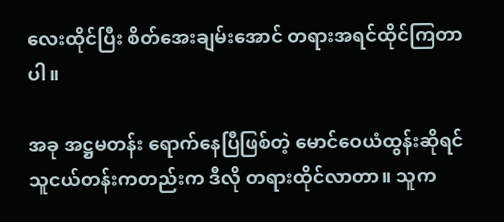လေးထိုင်ပြီး စိတ်အေးချမ်းအောင် တရားအရင်ထိုင်ကြတာပါ။

အခု အဋ္ဌမတန်း ရောက်နေပြီဖြစ်တဲ့ မောင်ဝေယံထွန်းဆိုရင် သူငယ်တန်းကတည်းက ဒီလို တရားထိုင်လာတာ။ သူက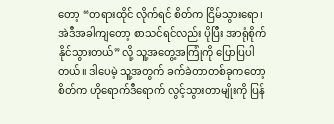တော့ “တရားထိုင် လိုက်ရင် စိတ်က ငြိမ်သွားရော၊ အဲဒီအခါကျတော့ စာသင်ရင်လည်း ပိုပြီး အာရုံစိုက်နိုင်သွားတယ်” လို့ သူ့အတွေ့အကြုံကို ပြောပြပါတယ်။ ဒါပေမဲ့ သူ့အတွက် ခက်ခဲတာတစ်ခုကတော့ စိတ်က ဟိုရောက်ဒီရောက် လွင့်သွားတာမျိုးကို ပြန်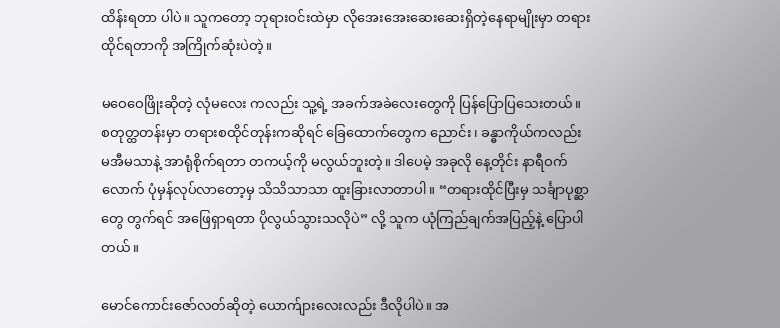ထိန်းရတာ ပါပဲ။ သူကတော့ ဘုရားဝင်းထဲမှာ လိုအေးအေးဆေးဆေးရှိတဲ့နေရာမျိုးမှာ တရားထိုင်ရတာကို အကြိုက်ဆုံးပဲတဲ့။

မဝေဝေဖြိုးဆိုတဲ့ လုံမလေး ကလည်း သူ့ရဲ့ အခက်အခဲလေးတွေကို ပြန်ပြောပြသေးတယ်။ စတုတ္ထတန်းမှာ တရားစထိုင်တုန်းကဆိုရင် ခြေထောက်တွေက ညောင်း၊ ခန္ဓာကိုယ်ကလည်း မအီမသာနဲ့ အာရုံစိုက်ရတာ တကယ့်ကို မလွယ်ဘူးတဲ့။ ဒါပေမဲ့ အခုလို နေ့တိုင်း နာရီဝက်လောက် ပုံမှန်လုပ်လာတော့မှ သိသိသာသာ ထူးခြားလာတာပါ။ “တရားထိုင်ပြီးမှ သင်္ချာပုစ္ဆာတွေ တွက်ရင် အဖြေရှာရတာ ပိုလွယ်သွားသလိုပဲ” လို့ သူက ယုံကြည်ချက်အပြည့်နဲ့ ပြောပါတယ်။

မောင်ကောင်းဇော်လတ်ဆိုတဲ့ ယောက်ျားလေးလည်း ဒီလိုပါပဲ။ အ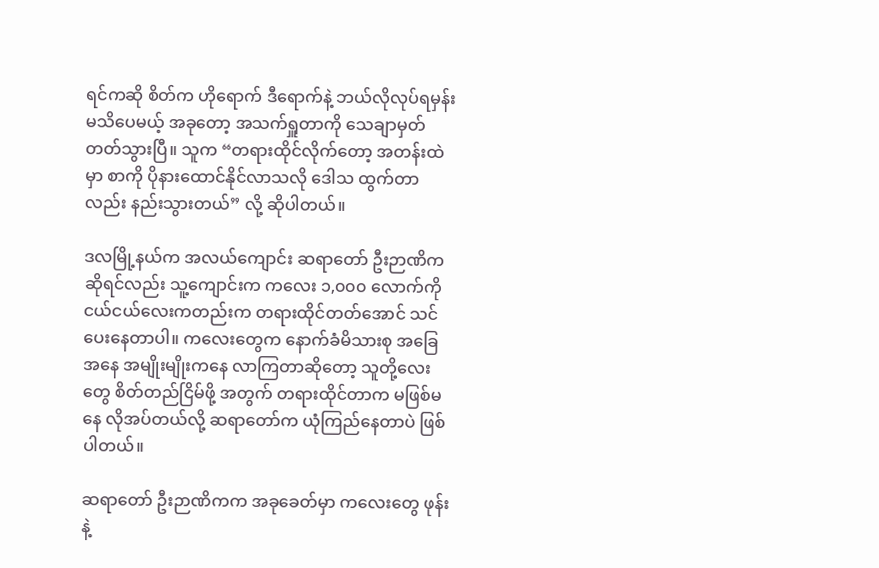ရင်ကဆို စိတ်က ဟိုရောက် ဒီရောက်နဲ့ ဘယ်လိုလုပ်ရမှန်းမသိပေမယ့် အခုတော့ အသက်ရှူတာကို သေချာမှတ်တတ်သွားပြီ။ သူက “တရားထိုင်လိုက်တော့ အတန်းထဲမှာ စာကို ပိုနားထောင်နိုင်လာသလို ဒေါသ ထွက်တာလည်း နည်းသွားတယ်” လို့ ဆိုပါတယ်။

ဒလမြို့နယ်က အလယ်ကျောင်း ဆရာတော် ဦးဉာဏိကဆိုရင်လည်း သူ့ကျောင်းက ကလေး ၁,၀၀၀ လောက်ကို ငယ်ငယ်လေးကတည်းက တရားထိုင်တတ်အောင် သင်ပေးနေတာပါ။ ကလေးတွေက နောက်ခံမိသားစု အခြေအနေ အမျိုးမျိုးကနေ လာကြတာဆိုတော့ သူတို့လေးတွေ စိတ်တည်ငြိမ်ဖို့ အတွက် တရားထိုင်တာက မဖြစ်မနေ လိုအပ်တယ်လို့ ဆရာတော်က ယုံကြည်နေတာပဲ ဖြစ်ပါတယ်။

ဆရာတော် ဦးဉာဏိကက အခုခေတ်မှာ ကလေးတွေ ဖုန်းနဲ့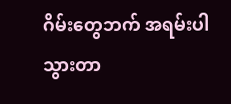ဂိမ်းတွေဘက် အရမ်းပါသွားတာ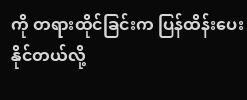ကို တရားထိုင်ခြင်းက ပြန်ထိန်းပေးနိုင်တယ်လို့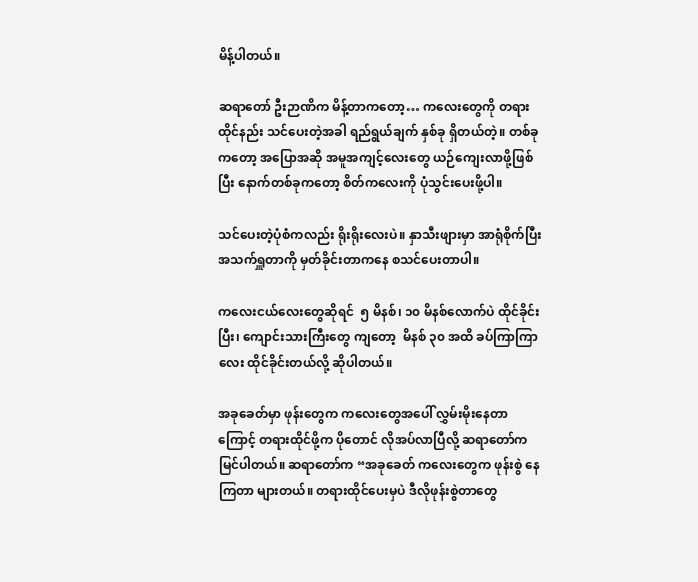မိန့်ပါတယ်။

ဆရာတော် ဦးဉာဏိက မိန့်တာကတော့… ကလေးတွေကို တရားထိုင်နည်း သင်ပေးတဲ့အခါ ရည်ရွယ်ချက် နှစ်ခု ရှိတယ်တဲ့။ တစ်ခုကတော့ အပြောအဆို အမူအကျင့်လေးတွေ ယဉ်ကျေးလာဖို့ဖြစ်ပြီး နောက်တစ်ခုကတော့ စိတ်ကလေးကို ပုံသွင်းပေးဖို့ပါ။

သင်ပေးတဲ့ပုံစံကလည်း ရိုးရိုးလေးပဲ။ နှာသီးဖျားမှာ အာရုံစိုက်ပြီး အသက်ရှူတာကို မှတ်ခိုင်းတာကနေ စသင်ပေးတာပါ။

ကလေးငယ်လေးတွေဆိုရင်  ၅ မိနစ်၊ ၁၀ မိနစ်လောက်ပဲ ထိုင်ခိုင်းပြီး၊ ကျောင်းသားကြီးတွေ ကျတော့  မိနစ် ၃၀ အထိ ခပ်ကြာကြာလေး ထိုင်ခိုင်းတယ်လို့ ဆိုပါတယ်။

အခုခေတ်မှာ ဖုန်းတွေက ကလေးတွေအပေါ် လွှမ်းမိုးနေတာကြောင့် တရားထိုင်ဖို့က ပိုတောင် လိုအပ်လာပြီလို့ ဆရာတော်က မြင်ပါတယ်။ ဆရာတော်က “အခုခေတ် ကလေးတွေက ဖုန်းစွဲ နေကြတာ များတယ်။ တရားထိုင်ပေးမှပဲ ဒီလိုဖုန်းစွဲတာတွေ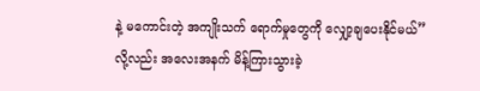နဲ့ မကောင်းတဲ့ အကျိုးသက် ရောက်မှုတွေကို လျှော့ချပေးနိုင်မယ်” လို့လည်း အလေးအနက် မိန့်ကြားသွားခဲ့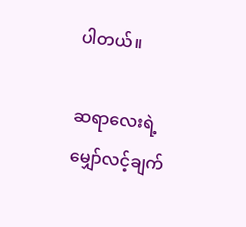ပါတယ်။

ဆရာလေးရဲ့  မျှော်လင့်ချက်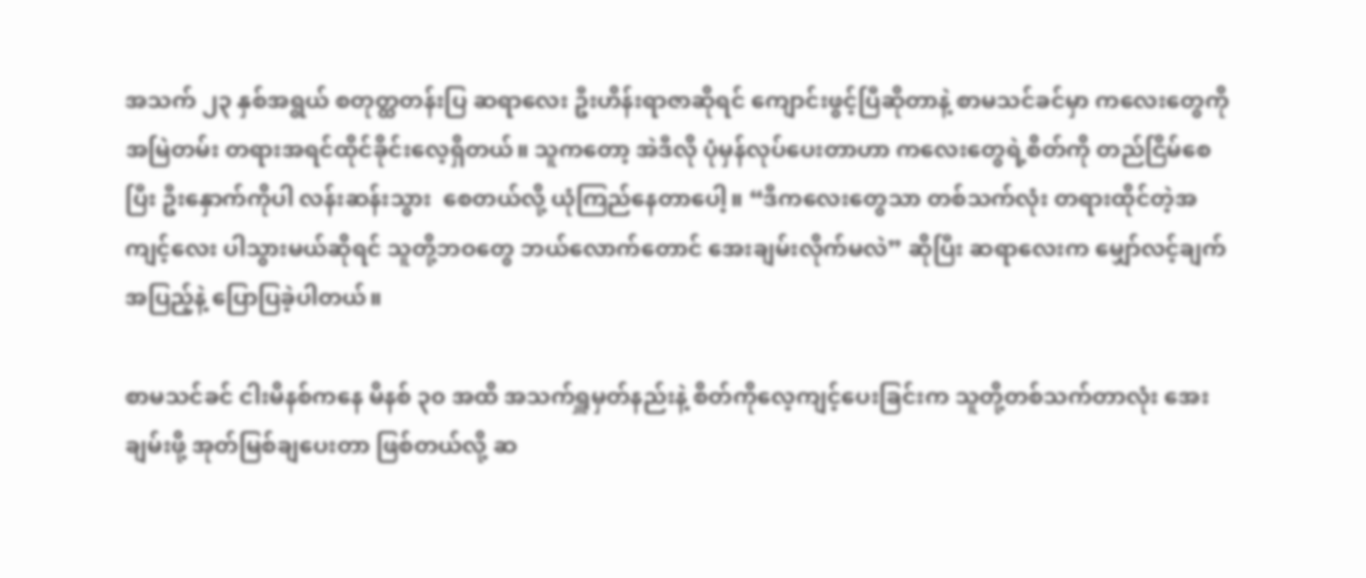အသက် ၂၃ နှစ်အရွယ် စတုတ္ထတန်းပြ ဆရာလေး ဦးဟိန်းရာဇာဆိုရင် ကျောင်းဖွင့်ပြီဆိုတာနဲ့ စာမသင်ခင်မှာ ကလေးတွေကို အမြဲတမ်း တရားအရင်ထိုင်ခိုင်းလေ့ရှိတယ်။ သူကတော့ အဲဒီလို ပုံမှန်လုပ်ပေးတာဟာ ကလေးတွေရဲ့စိတ်ကို တည်ငြိမ်စေပြီး ဦးနှောက်ကိုပါ လန်းဆန်းသွား  စေတယ်လို့ ယုံကြည်နေတာပေါ့။ “ဒီကလေးတွေသာ တစ်သက်လုံး တရားထိုင်တဲ့အကျင့်လေး ပါသွားမယ်ဆိုရင် သူတို့ဘဝတွေ ဘယ်လောက်တောင် အေးချမ်းလိုက်မလဲ” ဆိုပြီး ဆရာလေးက မျှော်လင့်ချက်အပြည့်နဲ့ ပြောပြခဲ့ပါတယ်။

စာမသင်ခင် ငါးမိနစ်ကနေ မိနစ် ၃၀ အထိ အသက်ရှူမှတ်နည်းနဲ့ စိတ်ကိုလေ့ကျင့်ပေးခြင်းက သူတို့တစ်သက်တာလုံး အေးချမ်းဖို့ အုတ်မြစ်ချပေးတာ ဖြစ်တယ်လို့ ဆ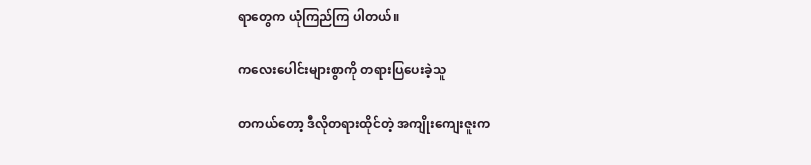ရာတွေက ယုံကြည်ကြ ပါတယ်။

ကလေးပေါင်းများစွာကို တရားပြပေးခဲ့သူ

တကယ်တော့ ဒီလိုတရားထိုင်တဲ့ အကျိုးကျေးဇူးက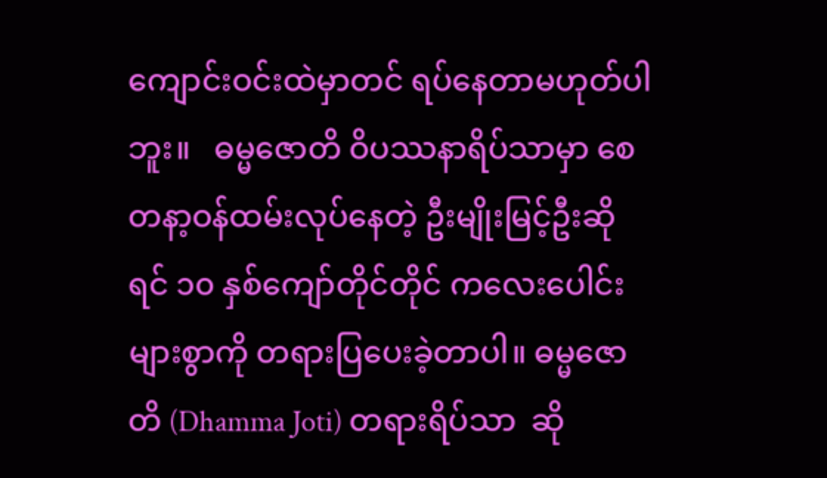ကျောင်းဝင်းထဲမှာတင် ရပ်နေတာမဟုတ်ပါဘူး။   ဓမ္မဇောတိ ဝိပဿနာရိပ်သာမှာ စေတနာ့ဝန်ထမ်းလုပ်နေတဲ့ ဦးမျိုးမြင့်ဦးဆိုရင် ၁၀ နှစ်ကျော်တိုင်တိုင် ကလေးပေါင်းများစွာကို တရားပြပေးခဲ့တာပါ။ ဓမ္မဇောတိ (Dhamma Joti) တရားရိပ်သာ  ဆို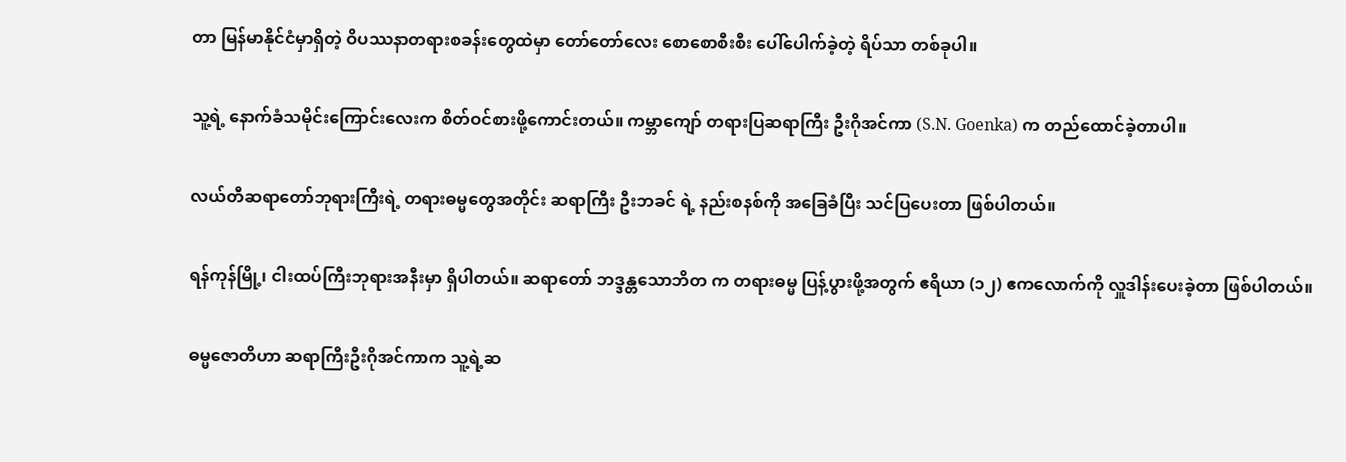တာ မြန်မာနိုင်ငံမှာရှိတဲ့ ဝိပဿနာတရားစခန်းတွေထဲမှာ တော်တော်လေး စောစောစီးစီး ပေါ်ပေါက်ခဲ့တဲ့ ရိပ်သာ တစ်ခုပါ။

သူ့ရဲ့ နောက်ခံသမိုင်းကြောင်းလေးက စိတ်ဝင်စားဖို့ကောင်းတယ်။ ကမ္ဘာကျော် တရားပြဆရာကြီး ဦးဂိုအင်ကာ (S.N. Goenka) က တည်ထောင်ခဲ့တာပါ။

လယ်တီဆရာတော်ဘုရားကြီးရဲ့ တရားဓမ္မတွေအတိုင်း ဆရာကြီး ဦးဘခင် ရဲ့ နည်းစနစ်ကို အခြေခံပြီး သင်ပြပေးတာ ဖြစ်ပါတယ်။

ရန်ကုန်မြို့၊ ငါးထပ်ကြီးဘုရားအနီးမှာ ရှိပါတယ်။ ဆရာတော် ဘဒ္ဒန္တသောဘိတ က တရားဓမ္မ ပြန့်ပွားဖို့အတွက် ဧရိယာ (၁၂) ဧကလောက်ကို လှူဒါန်းပေးခဲ့တာ ဖြစ်ပါတယ်။

ဓမ္မဇောတိဟာ ဆရာကြီးဦးဂိုအင်ကာက သူ့ရဲ့ဆ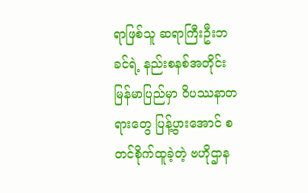ရာဖြစ်သူ ဆရာကြီးဦးဘခင်ရဲ့ နည်းစနစ်အတိုင်း မြန်မာပြည်မှာ ဝိပဿနာတရားတွေ ပြန့်ပွားအောင် စတင်စိုက်ထူခဲ့တဲ့ ဗဟိုဌာန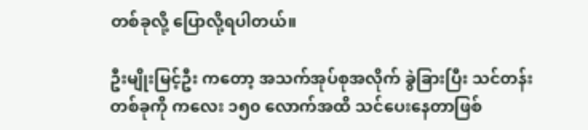တစ်ခုလို့ ပြောလို့ရပါတယ်။

ဦးမျိုးမြင့်ဦး ကတော့ အသက်အုပ်စုအလိုက် ခွဲခြားပြီး သင်တန်းတစ်ခုကို ကလေး ၁၅၀ လောက်အထိ သင်ပေးနေတာဖြစ်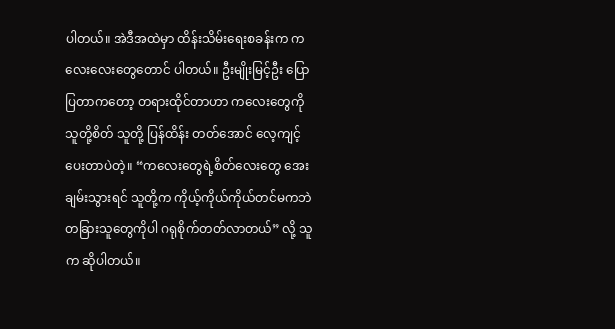ပါတယ်။ အဲဒီအထဲမှာ ထိန်းသိမ်းရေးစခန်းက ကလေးလေးတွေတောင် ပါတယ်။ ဦးမျိုးမြင့်ဦး ပြောပြတာကတော့ တရားထိုင်တာဟာ ကလေးတွေကို သူတို့စိတ် သူတို့ ပြန်ထိန်း တတ်အောင် လေ့ကျင့်ပေးတာပဲတဲ့။ “ကလေးတွေရဲ့စိတ်လေးတွေ အေးချမ်းသွားရင် သူတို့က ကိုယ့်ကိုယ်ကိုယ်တင်မကဘဲ တခြားသူတွေကိုပါ ဂရုစိုက်တတ်လာတယ်” လို့ သူက ဆိုပါတယ်။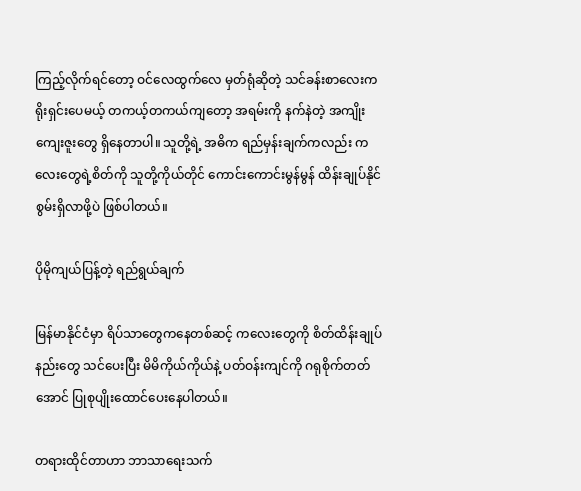ကြည့်လိုက်ရင်တော့ ဝင်လေထွက်လေ မှတ်ရုံဆိုတဲ့ သင်ခန်းစာလေးက ရိုးရှင်းပေမယ့် တကယ့်တကယ်ကျတော့ အရမ်းကို နက်နဲတဲ့ အကျိုးကျေးဇူးတွေ ရှိနေတာပါ။ သူတို့ရဲ့ အဓိက ရည်မှန်းချက်ကလည်း ကလေးတွေရဲ့စိတ်ကို သူတို့ကိုယ်တိုင် ကောင်းကောင်းမွန်မွန် ထိန်းချုပ်နိုင်စွမ်းရှိလာဖို့ပဲ ဖြစ်ပါတယ်။

ပိုမိုကျယ်ပြန့်တဲ့ ရည်ရွယ်ချက်

မြန်မာနိုင်ငံမှာ ရိပ်သာတွေကနေတစ်ဆင့် ကလေးတွေကို စိတ်ထိန်းချုပ်နည်းတွေ သင်ပေးပြီး မိမိကိုယ်ကိုယ်နဲ့ ပတ်ဝန်းကျင်ကို ဂရုစိုက်တတ်အောင် ပြုစုပျိုးထောင်ပေးနေပါတယ်။

တရားထိုင်တာဟာ ဘာသာရေးသက်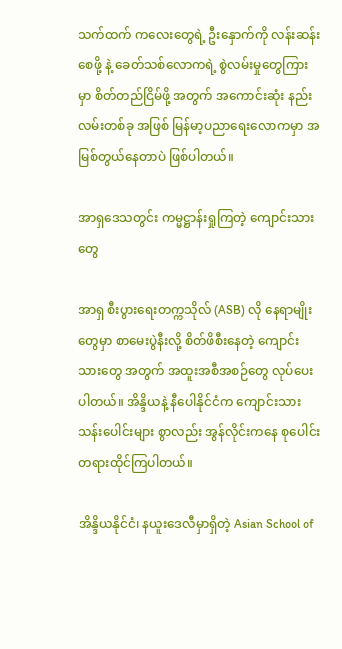သက်ထက် ကလေးတွေရဲ့ ဦးနှောက်ကို လန်းဆန်းစေဖို့ နဲ့ ခေတ်သစ်လောကရဲ့ စွဲလမ်းမှုတွေကြားမှာ စိတ်တည်ငြိမ်ဖို့ အတွက် အကောင်းဆုံး နည်းလမ်းတစ်ခု အဖြစ် မြန်မာ့ပညာရေးလောကမှာ အမြစ်တွယ်နေတာပဲ ဖြစ်ပါတယ်။

အာရှဒေသတွင်း ကမ္မဋ္ဌာန်းရှုကြတဲ့ ကျောင်းသားတွေ

အာရှ စီးပွားရေးတက္ကသိုလ် (ASB) လို နေရာမျိုးတွေမှာ စာမေးပွဲနီးလို့ စိတ်ဖိစီးနေတဲ့ ကျောင်းသားတွေ အတွက် အထူးအစီအစဉ်တွေ လုပ်ပေးပါတယ်။ အိန္ဒိယနဲ့ နီပေါနိုင်ငံက ကျောင်းသား သန်းပေါင်းများ စွာလည်း အွန်လိုင်းကနေ စုပေါင်းတရားထိုင်ကြပါတယ်။

အိန္ဒိယနိုင်ငံ၊ နယူးဒေလီမှာရှိတဲ့ Asian School of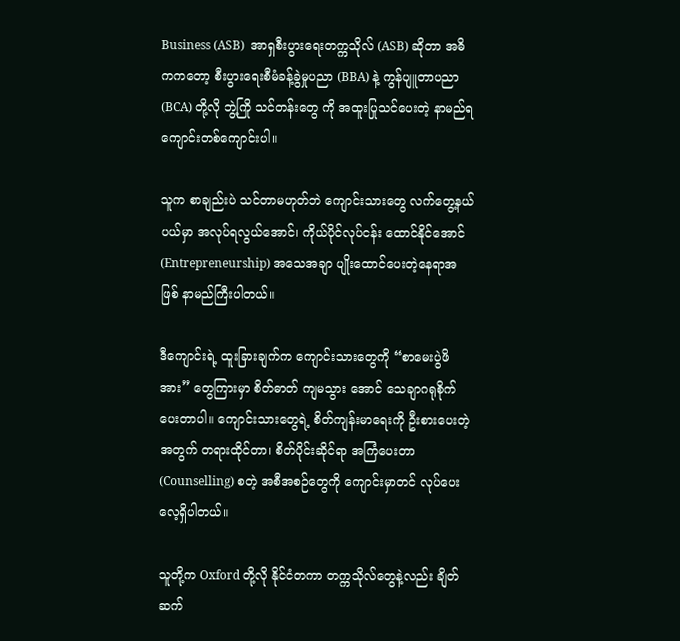Business (ASB)  အာရှစီးပွားရေးတက္ကသိုလ် (ASB) ဆိုတာ အဓိကကတော့ စီးပွားရေးစီမံခန့်ခွဲမှုပညာ (BBA) နဲ့ ကွန်ပျူတာပညာ (BCA) တို့လို ဘွဲ့ကြို သင်တန်းတွေ ကို အထူးပြုသင်ပေးတဲ့ နာမည်ရ ကျောင်းတစ်ကျောင်းပါ။

သူက စာချည်းပဲ သင်တာမဟုတ်ဘဲ ကျောင်းသားတွေ လက်တွေ့နယ်ပယ်မှာ အလုပ်ရလွယ်အောင်၊ ကိုယ်ပိုင်လုပ်ငန်း ထောင်နိုင်အောင် (Entrepreneurship) အသေအချာ ပျိုးထောင်ပေးတဲ့နေရာအဖြစ် နာမည်ကြီးပါတယ်။

ဒီကျောင်းရဲ့ ထူးခြားချက်က ကျောင်းသားတွေကို “စာမေးပွဲဖိအား” တွေကြားမှာ စိတ်ဓာတ် ကျမသွား အောင် သေချာဂရုစိုက်ပေးတာပါ။ ကျောင်းသားတွေရဲ့ စိတ်ကျန်းမာရေးကို ဦးစားပေးတဲ့အတွက် တရားထိုင်တာ၊ စိတ်ပိုင်းဆိုင်ရာ အကြံပေးတာ (Counselling) စတဲ့ အစီအစဉ်တွေကို ကျောင်းမှာတင် လုပ်ပေးလေ့ရှိပါတယ်။

သူတို့က Oxford တို့လို နိုင်ငံတကာ တက္ကသိုလ်တွေနဲ့လည်း ချိတ်ဆက်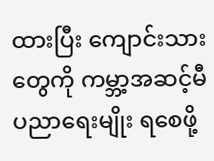ထားပြီး ကျောင်းသားတွေကို ကမ္ဘာ့အဆင့်မီ ပညာရေးမျိုး ရစေဖို့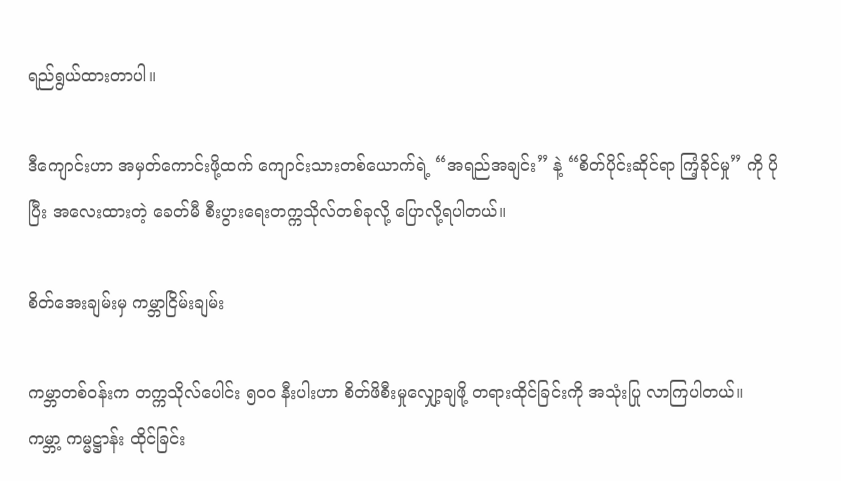ရည်ရွယ်ထားတာပါ။

ဒီကျောင်းဟာ အမှတ်ကောင်းဖို့ထက် ကျောင်းသားတစ်ယောက်ရဲ့ “အရည်အချင်း” နဲ့ “စိတ်ပိုင်းဆိုင်ရာ ကြံ့ခိုင်မှု” ကို ပိုပြီး အလေးထားတဲ့ ခေတ်မီ စီးပွားရေးတက္ကသိုလ်တစ်ခုလို့ ပြောလို့ရပါတယ်။

စိတ်အေးချမ်းမှ ကမ္ဘာငြိမ်းချမ်း

ကမ္ဘာတစ်ဝန်းက တက္ကသိုလ်ပေါင်း ၅၀၀ နီးပါးဟာ စိတ်ဖိစီးမှုလျှော့ချဖို့ တရားထိုင်ခြင်းကို အသုံးပြု လာကြပါတယ်။  ကမ္ဘာ့ ကမ္မဋ္ဌာန်း ထိုင်ခြင်း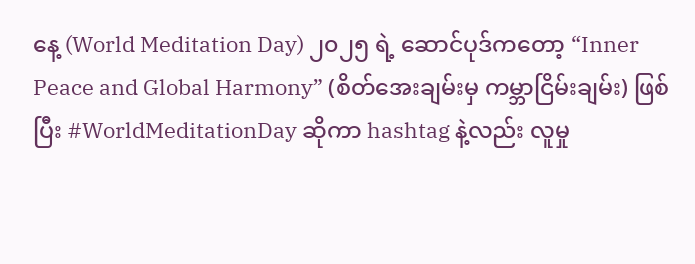နေ့ (World Meditation Day) ၂၀၂၅ ရဲ့ ဆောင်ပုဒ်ကတော့ “Inner Peace and Global Harmony” (စိတ်အေးချမ်းမှ ကမ္ဘာငြိမ်းချမ်း) ဖြစ်ပြီး #WorldMeditationDay ဆိုကာ hashtag နဲ့လည်း လူမှု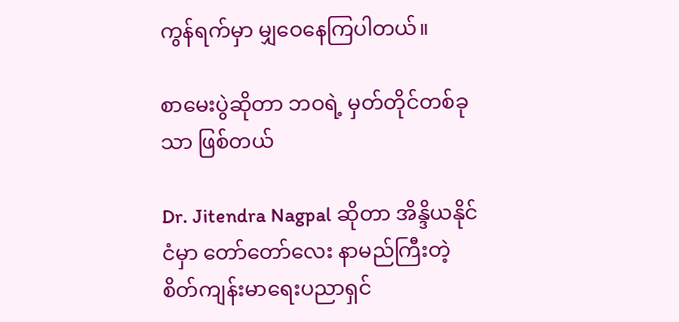ကွန်ရက်မှာ မျှဝေနေကြပါတယ်။

စာမေးပွဲဆိုတာ ဘဝရဲ့ မှတ်တိုင်တစ်ခုသာ ဖြစ်တယ်

Dr. Jitendra Nagpal ဆိုတာ အိန္ဒိယနိုင်ငံမှာ တော်တော်လေး နာမည်ကြီးတဲ့ စိတ်ကျန်းမာရေးပညာရှင်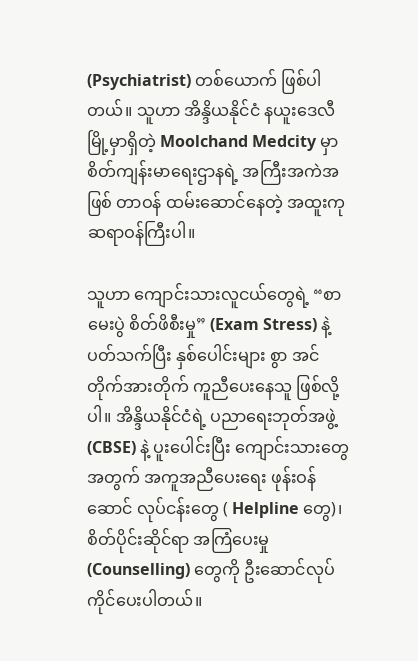(Psychiatrist) တစ်ယောက် ဖြစ်ပါတယ်။ သူဟာ အိန္ဒိယနိုင်ငံ နယူးဒေလီမြို့မှာရှိတဲ့ Moolchand Medcity မှာ စိတ်ကျန်းမာရေးဌာနရဲ့ အကြီးအကဲအဖြစ် တာဝန် ထမ်းဆောင်နေတဲ့ အထူးကု ဆရာဝန်ကြီးပါ။

သူဟာ ကျောင်းသားလူငယ်တွေရဲ့ “စာမေးပွဲ စိတ်ဖိစီးမှု” (Exam Stress) နဲ့ ပတ်သက်ပြီး နှစ်ပေါင်းများ စွာ အင်တိုက်အားတိုက် ကူညီပေးနေသူ ဖြစ်လို့ပါ။ အိန္ဒိယနိုင်ငံရဲ့ ပညာရေးဘုတ်အဖွဲ့ (CBSE) နဲ့ ပူးပေါင်းပြီး ကျောင်းသားတွေအတွက် အကူအညီပေးရေး ဖုန်းဝန်ဆောင် လုပ်ငန်းတွေ ( Helpline တွေ)၊ စိတ်ပိုင်းဆိုင်ရာ အကြံပေးမှု (Counselling) တွေကို ဦးဆောင်လုပ်ကိုင်ပေးပါတယ်။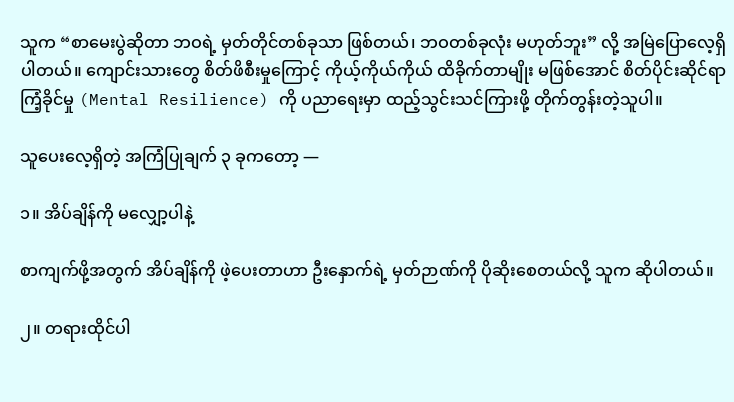သူက “စာမေးပွဲဆိုတာ ဘဝရဲ့ မှတ်တိုင်တစ်ခုသာ ဖြစ်တယ်၊ ဘဝတစ်ခုလုံး မဟုတ်ဘူး” လို့ အမြဲပြောလေ့ရှိပါတယ်။ ကျောင်းသားတွေ စိတ်ဖိစီးမှုကြောင့် ကိုယ့်ကိုယ်ကိုယ် ထိခိုက်တာမျိုး မဖြစ်အောင် စိတ်ပိုင်းဆိုင်ရာ ကြံ့ခိုင်မှု (Mental Resilience) ကို ပညာရေးမှာ ထည့်သွင်းသင်ကြားဖို့ တိုက်တွန်းတဲ့သူပါ။

သူပေးလေ့ရှိတဲ့ အကြံပြုချက် ၃ ခုကတော့ —

၁။ အိပ်ချိန်ကို မလျှော့ပါနဲ့

စာကျက်ဖို့အတွက် အိပ်ချိန်ကို ဖဲ့ပေးတာဟာ ဦးနှောက်ရဲ့ မှတ်ဉာဏ်ကို ပိုဆိုးစေတယ်လို့ သူက ဆိုပါတယ်။

၂။ တရားထိုင်ပါ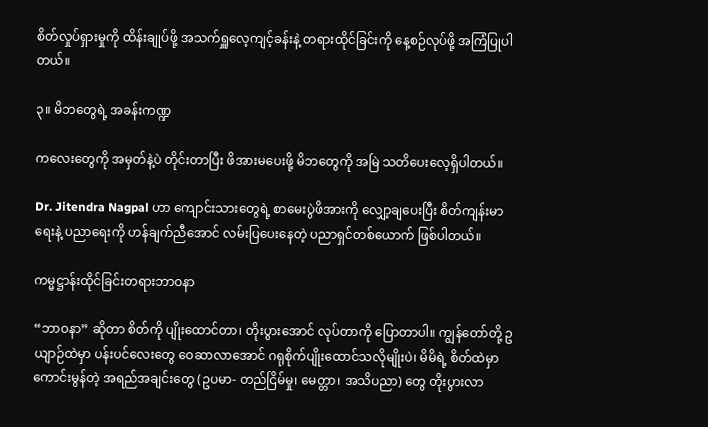စိတ်လှုပ်ရှားမှုကို ထိန်းချုပ်ဖို့ အသက်ရှူလေ့ကျင့်ခန်းနဲ့ တရားထိုင်ခြင်းကို နေ့စဉ်လုပ်ဖို့ အကြံပြုပါတယ်။

၃။ မိဘတွေရဲ့ အခန်းကဏ္ဍ

ကလေးတွေကို အမှတ်နဲ့ပဲ တိုင်းတာပြီး ဖိအားမပေးဖို့ မိဘတွေကို အမြဲ သတိပေးလေ့ရှိပါတယ်။

Dr. Jitendra Nagpal ဟာ ကျောင်းသားတွေရဲ့ စာမေးပွဲဖိအားကို လျှော့ချပေးပြီး စိတ်ကျန်းမာရေးနဲ့ ပညာရေးကို ဟန်ချက်ညီအောင် လမ်းပြပေးနေတဲ့ ပညာရှင်တစ်ယောက် ဖြစ်ပါတယ်။

ကမ္မဋ္ဌာန်းထိုင်ခြင်းတရားဘာဝနာ

“ဘာဝနာ” ဆိုတာ စိတ်ကို ပျိုးထောင်တာ၊ တိုးပွားအောင် လုပ်တာကို ပြောတာပါ။ ကျွန်တော်တို့ ဥယျာဉ်ထဲမှာ ပန်းပင်လေးတွေ ဝေဆာလာအောင် ဂရုစိုက်ပျိုးထောင်သလိုမျိုးပဲ၊ မိမိရဲ့ စိတ်ထဲမှာ ကောင်းမွန်တဲ့ အရည်အချင်းတွေ (ဥပမာ- တည်ငြိမ်မှု၊ မေတ္တာ၊ အသိပညာ) တွေ တိုးပွားလာ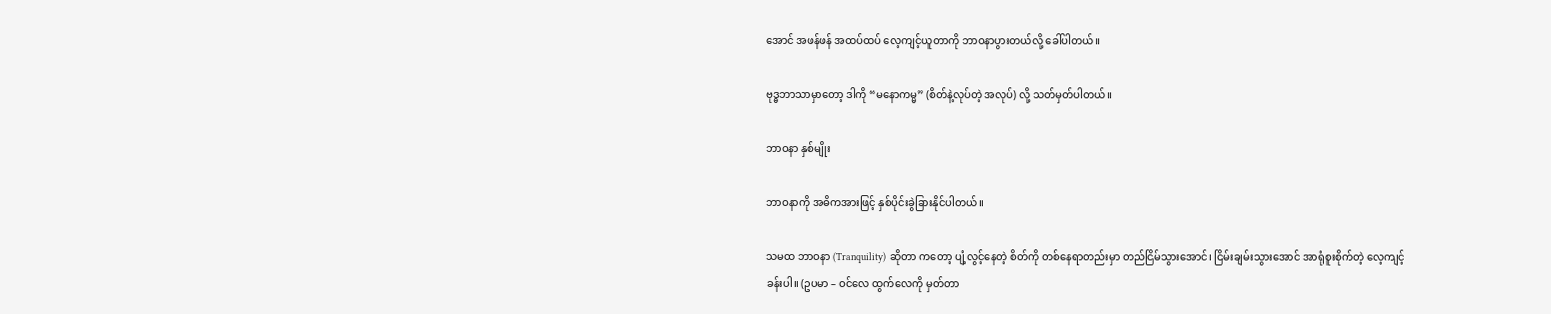အောင် အဖန်ဖန် အထပ်ထပ် လေ့ကျင့်ယူတာကို ဘာဝနာပွားတယ်လို့ ခေါ်ပါတယ်။

ဗုဒ္ဓဘာသာမှာတော့ ဒါကို “မနောကမ္မ” (စိတ်နဲ့လုပ်တဲ့ အလုပ်) လို့ သတ်မှတ်ပါတယ်။

ဘာဝနာ နှစ်မျိုး

ဘာဝနာကို အဓိကအားဖြင့် နှစ်ပိုင်းခွဲခြားနိုင်ပါတယ်။

သမထ ဘာဝနာ (Tranquility) ဆိုတာ ကတော့ ပျံ့လွင့်နေတဲ့ စိတ်ကို တစ်နေရာတည်းမှာ တည်ငြိမ်သွားအောင်၊ ငြိမ်းချမ်းသွားအောင် အာရုံစူးစိုက်တဲ့ လေ့ကျင့်ခန်းပါ။ (ဥပမာ – ဝင်လေ ထွက်လေကို မှတ်တာ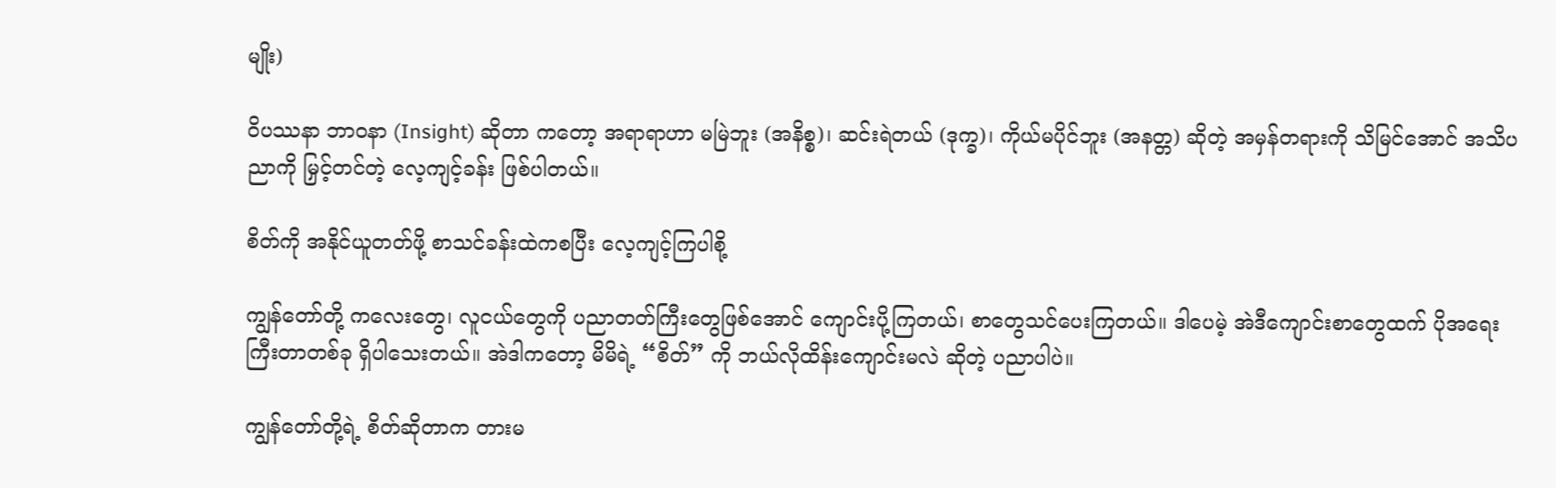မျိုး)

ဝိပဿနာ ဘာဝနာ (Insight) ဆိုတာ ကတော့ အရာရာဟာ မမြဲဘူး (အနိစ္စ)၊ ဆင်းရဲတယ် (ဒုက္ခ)၊ ကိုယ်မပိုင်ဘူး (အနတ္တ) ဆိုတဲ့ အမှန်တရားကို သိမြင်အောင် အသိပညာကို မြှင့်တင်တဲ့ လေ့ကျင့်ခန်း ဖြစ်ပါတယ်။

စိတ်ကို အနိုင်ယူတတ်ဖို့ စာသင်ခန်းထဲကစပြီး လေ့ကျင့်ကြပါစို့

ကျွန်တော်တို့ ကလေးတွေ၊ လူငယ်တွေကို ပညာတတ်ကြီးတွေဖြစ်အောင် ကျောင်းပို့ကြတယ်၊ စာတွေသင်ပေးကြတယ်။ ဒါပေမဲ့ အဲဒီကျောင်းစာတွေထက် ပိုအရေးကြီးတာတစ်ခု ရှိပါသေးတယ်။ အဲဒါကတော့ မိမိရဲ့ “စိတ်” ကို ဘယ်လိုထိန်းကျောင်းမလဲ ဆိုတဲ့ ပညာပါပဲ။

ကျွန်တော်တို့ရဲ့ စိတ်ဆိုတာက တားမ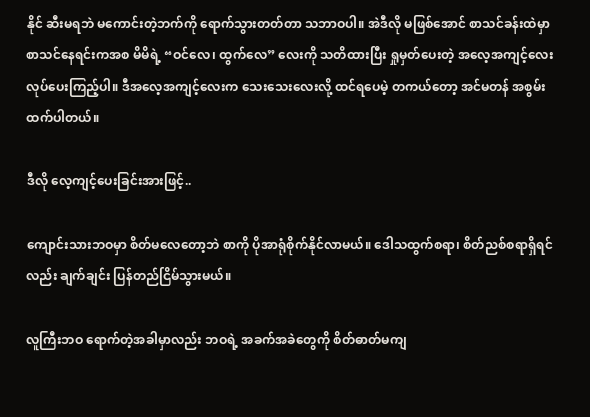နိုင် ဆီးမရဘဲ မကောင်းတဲ့ဘက်ကို ရောက်သွားတတ်တာ သဘာဝပါ။ အဲဒီလို မဖြစ်အောင် စာသင်ခန်းထဲမှာ စာသင်နေရင်းကအစ မိမိရဲ့ “ဝင်လေ၊ ထွက်လေ” လေးကို သတိထားပြီး ရှုမှတ်ပေးတဲ့ အလေ့အကျင့်လေး လုပ်ပေးကြည့်ပါ။ ဒီအလေ့အကျင့်လေးက သေးသေးလေးလို့ ထင်ရပေမဲ့ တကယ်တော့ အင်မတန် အစွမ်းထက်ပါတယ်။

ဒီလို လေ့ကျင့်ပေးခြင်းအားဖြင့်..

ကျောင်းသားဘဝမှာ စိတ်မလေတော့ဘဲ စာကို ပိုအာရုံစိုက်နိုင်လာမယ်။ ဒေါသထွက်စရာ၊ စိတ်ညစ်စရာရှိရင်လည်း ချက်ချင်း ပြန်တည်ငြိမ်သွားမယ်။

လူကြီးဘဝ ရောက်တဲ့အခါမှာလည်း ဘဝရဲ့ အခက်အခဲတွေကို စိတ်ဓာတ်မကျ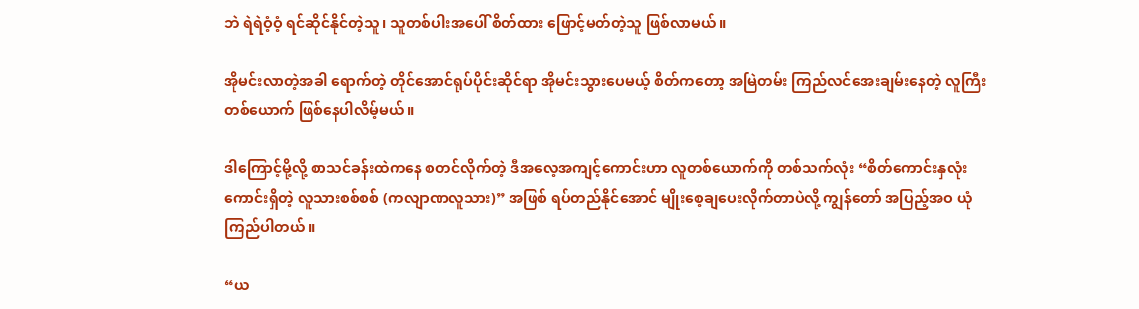ဘဲ ရဲရဲဝံ့ဝံ့ ရင်ဆိုင်နိုင်တဲ့သူ၊ သူတစ်ပါးအပေါ် စိတ်ထား ဖြောင့်မတ်တဲ့သူ ဖြစ်လာမယ်။

အိုမင်းလာတဲ့အခါ ရောက်တဲ့ တိုင်အောင်ရုပ်ပိုင်းဆိုင်ရာ အိုမင်းသွားပေမယ့် စိတ်ကတော့ အမြဲတမ်း ကြည်လင်အေးချမ်းနေတဲ့ လူကြီး တစ်ယောက် ဖြစ်နေပါလိမ့်မယ်။

ဒါကြောင့်မို့လို့ စာသင်ခန်းထဲကနေ စတင်လိုက်တဲ့ ဒီအလေ့အကျင့်ကောင်းဟာ လူတစ်ယောက်ကို တစ်သက်လုံး “စိတ်ကောင်းနှလုံး ကောင်းရှိတဲ့ လူသားစစ်စစ် (ကလျာဏလူသား)” အဖြစ် ရပ်တည်နိုင်အောင် မျိုးစေ့ချပေးလိုက်တာပဲလို့ ကျွန်တော် အပြည့်အဝ ယုံကြည်ပါတယ်။

“ယ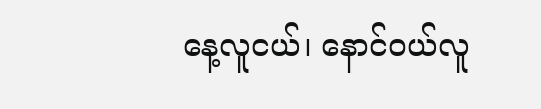နေ့လူငယ်၊ နောင်ဝယ်လူ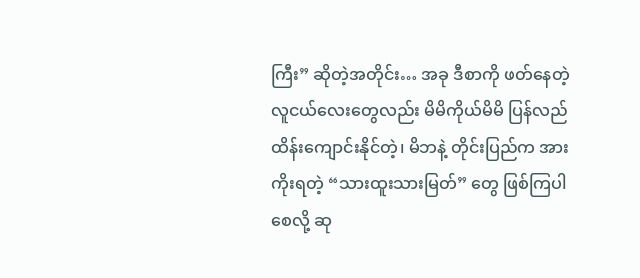ကြီး” ဆိုတဲ့အတိုင်း… အခု ဒီစာကို ဖတ်နေတဲ့ လူငယ်လေးတွေလည်း မိမိကိုယ်မိမိ ပြန်လည်ထိန်းကျောင်းနိုင်တဲ့၊ မိဘနဲ့ တိုင်းပြည်က အားကိုးရတဲ့ “သားထူးသားမြတ်” တွေ ဖြစ်ကြပါစေလို့ ဆု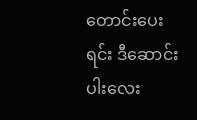တောင်းပေးရင်း ဒီဆောင်းပါးလေး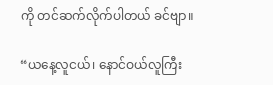ကို တင်ဆက်လိုက်ပါတယ် ခင်ဗျာ။

“ယနေ့လူငယ်၊ နောင်ဝယ်လူကြီး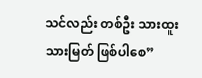သင်လည်း တစ်ဦး သားထူးသားမြတ် ဖြစ်ပါစေ”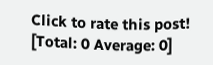Click to rate this post!
[Total: 0 Average: 0]